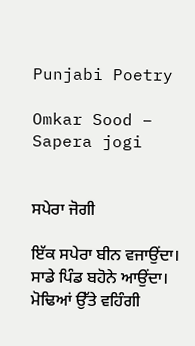Punjabi Poetry

Omkar Sood – Sapera jogi


ਸਪੇਰਾ ਜੋਗੀ

ਇੱਕ ਸਪੇਰਾ ਬੀਨ ਵਜਾਉਂਦਾ।
ਸਾਡੇ ਪਿੰਡ ਬਹੋਨੇ ਆਉਂਦਾ।
ਮੋਢਿਆਂ ਉੱਤੇ ਵਹਿੰਗੀ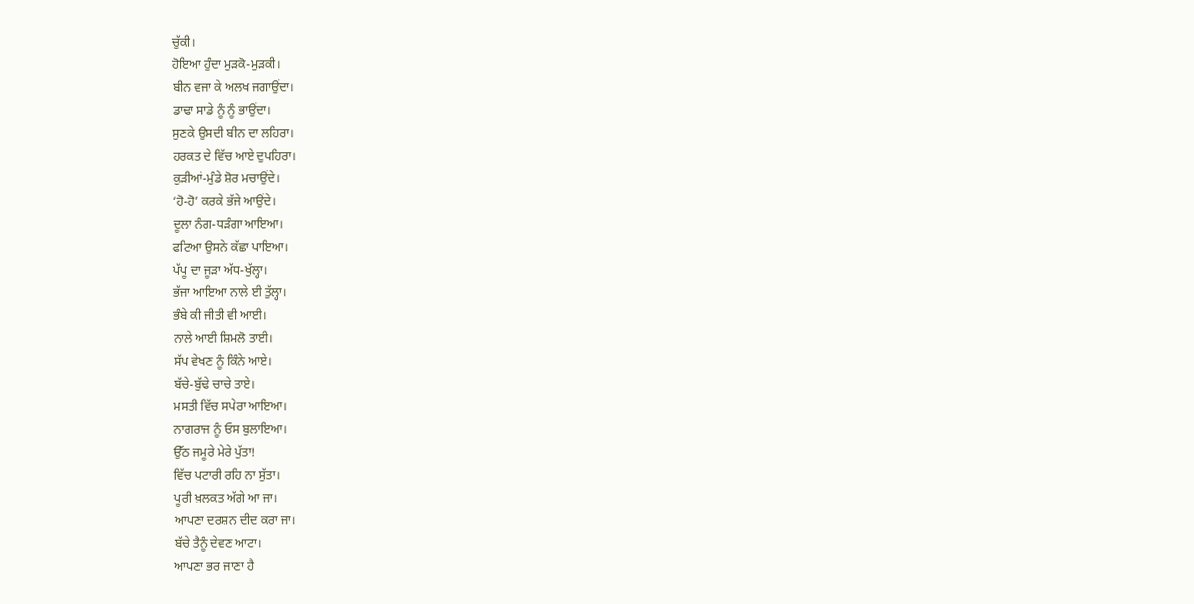ਚੁੱਕੀ।
ਹੋਇਆ ਹੁੰਦਾ ਮੁੜਕੋ-ਮੁੜਕੀ।
ਬੀਨ ਵਜਾ ਕੇ ਅਲਖ ਜਗਾਉਂਦਾ।
ਡਾਢਾ ਸਾਡੇ ਨੂੰ ਨੂੰ ਭਾਉਂਦਾ।
ਸੁਣਕੇ ਉਸਦੀ ਬੀਨ ਦਾ ਲਹਿਰਾ।
ਹਰਕਤ ਦੇ ਵਿੱਚ ਆਏ ਦੁਪਹਿਰਾ।
ਕੁੜੀਆਂ-ਮੁੰਡੇ ਸ਼ੋਰ ਮਚਾਉਂਦੇ।
‘ਹੋ-ਹੋ’ ਕਰਕੇ ਭੱਜੇ ਆਉਂਦੇ।
ਦੂਲਾ ਨੰਗ-ਧੜੰਗਾ ਆਇਆ।
ਫਟਿਆ ਉਸਨੇ ਕੱਛਾ ਪਾਇਆ।
ਪੱਪੂ ਦਾ ਜੂੜਾ ਅੱਧ-ਖੁੱਲ੍ਹਾ।
ਭੱਜਾ ਆਇਆ ਨਾਲੇ ਈ ਤੁੱਲ੍ਹਾ।
ਭੰਬੇ ਕੀ ਜੀਤੀ ਵੀ ਆਈ।
ਨਾਲੇ ਆਈ ਸ਼ਿਮਲੋ ਤਾਈ।
ਸੱਪ ਵੇਖਣ ਨੂੰ ਕਿੰਨੇ ਆਏ।
ਬੱਚੇ-ਬੁੱਢੇ ਚਾਚੇ ਤਾਏ।
ਮਸਤੀ ਵਿੱਚ ਸਪੇਰਾ ਆਇਆ।
ਨਾਗਰਾਜ ਨੂੰ ਓਸ ਬੁਲਾਇਆ।
ਉੱਠ ਜਮੂਰੇ ਮੇਰੇ ਪੁੱਤਾ!
ਵਿੱਚ ਪਟਾਰੀ ਰਹਿ ਨਾ ਸੁੱਤਾ।
ਪੂਰੀ ਖ਼ਲਕਤ ਅੱਗੇ ਆ ਜਾ।
ਆਪਣਾ ਦਰਸ਼ਨ ਦੀਦ ਕਰਾ ਜਾ।
ਬੱਚੇ ਤੈਨੂੰ ਦੇਵਣ ਆਟਾ।
ਆਪਣਾ ਭਰ ਜਾਣਾ ਹੈ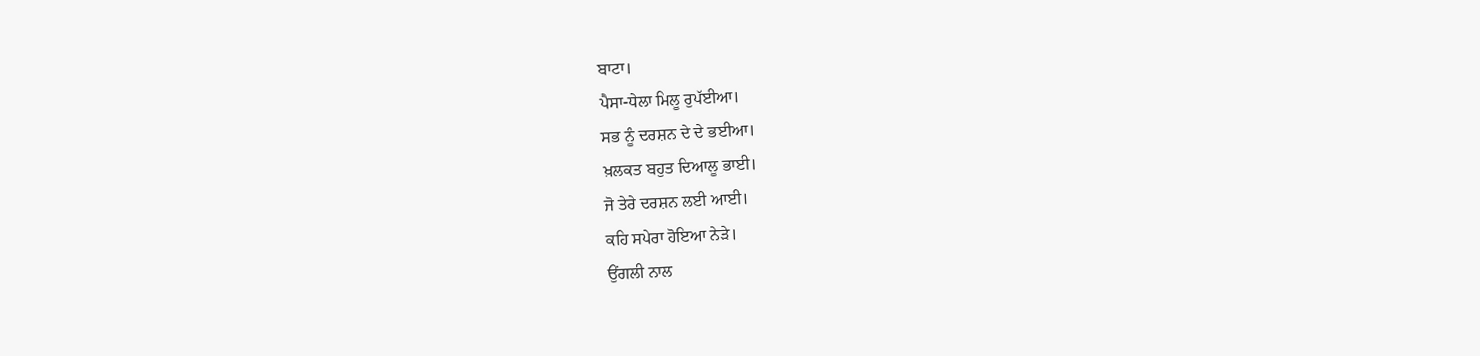ਬਾਟਾ।
ਪੈਸਾ-ਧੇਲਾ ਮਿਲੂ ਰੁਪੱਈਆ।
ਸਭ ਨੂੰ ਦਰਸ਼ਨ ਦੇ ਦੇ ਭਈਆ।
ਖ਼ਲਕਤ ਬਹੁਤ ਦਿਆਲੂ ਭਾਈ।
ਜੋ ਤੇਰੇ ਦਰਸ਼ਨ ਲਈ ਆਈ।
ਕਹਿ ਸਪੇਰਾ ਹੋਇਆ ਨੇੜੇ।
ਉਂਗਲੀ ਨਾਲ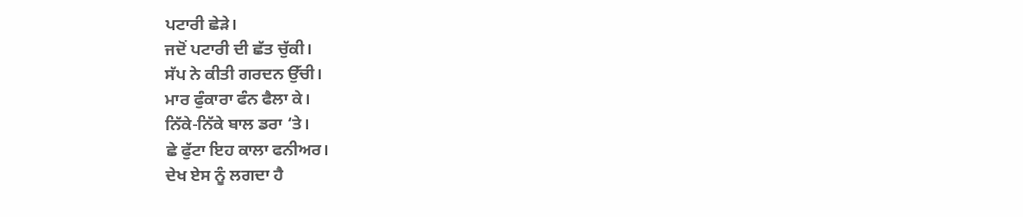ਪਟਾਰੀ ਛੇੜੇ।
ਜਦੋਂ ਪਟਾਰੀ ਦੀ ਛੱਤ ਚੁੱਕੀ।
ਸੱਪ ਨੇ ਕੀਤੀ ਗਰਦਨ ਉੱਚੀ।
ਮਾਰ ਫੁੰਕਾਰਾ ਫੰਨ ਫੈਲਾ ਕੇ।
ਨਿੱਕੇ-ਨਿੱਕੇ ਬਾਲ ਡਰਾ ‘ਤੇ।
ਛੇ ਫੁੱਟਾ ਇਹ ਕਾਲਾ ਫਨੀਅਰ।
ਦੇਖ ਏਸ ਨੂੰ ਲਗਦਾ ਹੈ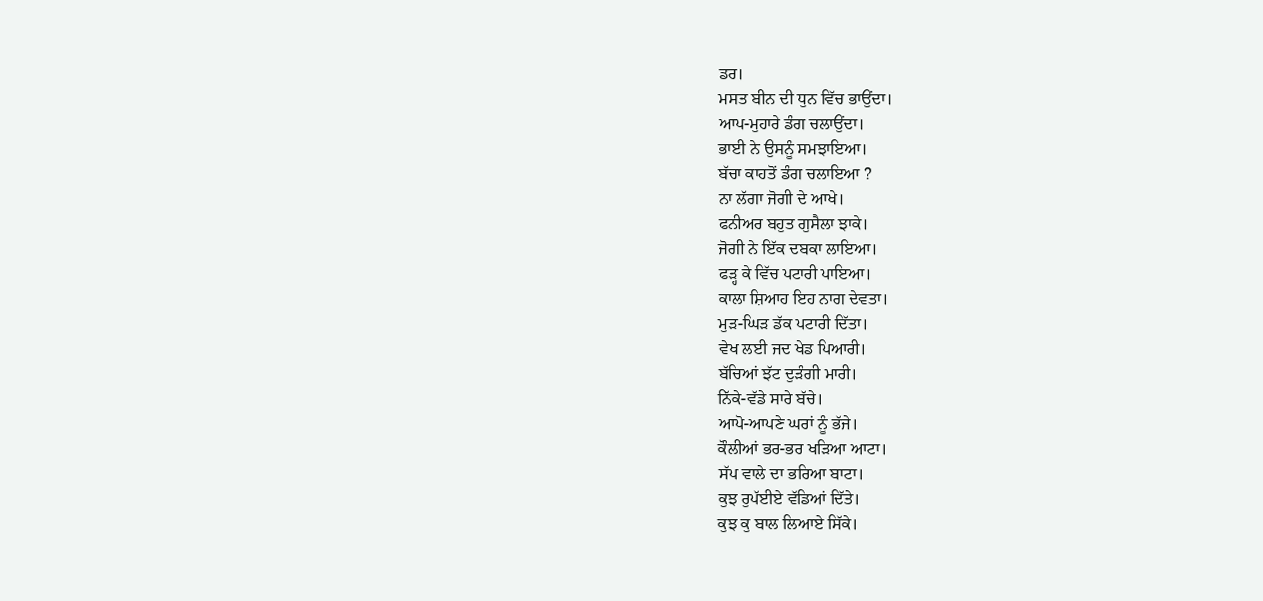ਡਰ।
ਮਸਤ ਬੀਨ ਦੀ ਧੁਨ ਵਿੱਚ ਭਾਉਂਦਾ।
ਆਪ-ਮੁਹਾਰੇ ਡੰਗ ਚਲਾਉਂਦਾ।
ਭਾਈ ਨੇ ਉਸਨੂੰ ਸਮਝਾਇਆ।
ਬੱਚਾ ਕਾਹਤੋਂ ਡੰਗ ਚਲਾਇਆ ?
ਨਾ ਲੱਗਾ ਜੋਗੀ ਦੇ ਆਖੇ।
ਫਨੀਅਰ ਬਹੁਤ ਗੁਸੈਲਾ ਝਾਕੇ।
ਜੋਗੀ ਨੇ ਇੱਕ ਦਬਕਾ ਲਾਇਆ।
ਫੜ੍ਹ ਕੇ ਵਿੱਚ ਪਟਾਰੀ ਪਾਇਆ।
ਕਾਲਾ ਸ਼ਿਆਹ ਇਹ ਨਾਗ ਦੇਵਤਾ।
ਮੁੜ-ਘਿੜ ਡੱਕ ਪਟਾਰੀ ਦਿੱਤਾ।
ਵੇਖ ਲਈ ਜਦ ਖੇਡ ਪਿਆਰੀ।
ਬੱਚਿਆਂ ਝੱਟ ਦੁੜੰਗੀ ਮਾਰੀ।
ਨਿੱਕੇ-ਵੱਡੇ ਸਾਰੇ ਬੱਚੇ।
ਆਪੋ-ਆਪਣੇ ਘਰਾਂ ਨੂੰ ਭੱਜੇ।
ਕੌਲੀਆਂ ਭਰ-ਭਰ ਖੜਿਆ ਆਟਾ।
ਸੱਪ ਵਾਲੇ ਦਾ ਭਰਿਆ ਬਾਟਾ।
ਕੁਝ ਰੁਪੱਈਏ ਵੱਡਿਆਂ ਦਿੱਤੇ।
ਕੁਝ ਕੁ ਬਾਲ ਲਿਆਏ ਸਿੱਕੇ।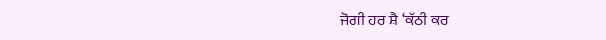ਜੋਗੀ ਹਰ ਸ਼ੈ ‘ਕੱਠੀ ਕਰ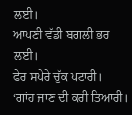ਲਈ।
ਆਪਣੀ ਵੱਡੀ ਬਗਲੀ ਭਰ ਲਈ।
ਫੇਰ ਸਪੇਰੇ ਚੁੱਕ ਪਟਾਰੀ।
‘ਗਾਂਹ ਜਾਣ ਦੀ ਕਰੀ ਤਿਆਰੀ।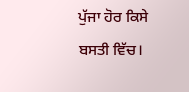ਪੁੱਜਾ ਹੋਰ ਕਿਸੇ ਬਸਤੀ ਵਿੱਚ।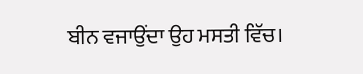ਬੀਨ ਵਜਾਉਂਦਾ ਉਹ ਮਸਤੀ ਵਿੱਚ।